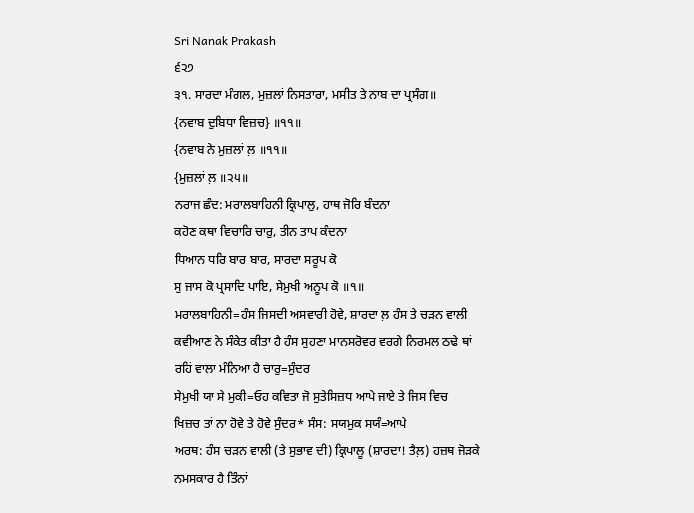Sri Nanak Prakash
੬੨੭
੩੧. ਸਾਰਦਾ ਮੰਗਲ, ਮੁਜ਼ਲਾਂ ਨਿਸਤਾਰਾ, ਮਸੀਤ ਤੇ ਨਾਬ ਦਾ ਪ੍ਰਸੰਗ॥
{ਨਵਾਬ ਦੁਬਿਧਾ ਵਿਜ਼ਚ} ॥੧੧॥
{ਨਵਾਬ ਨੇ ਮੁਜ਼ਲਾਂ ਲ਼ ॥੧੧॥
{ਮੁਜ਼ਲਾਂ ਲ਼ ॥੨੫॥
ਨਰਾਜ ਛੰਦ: ਮਰਾਲਬਾਹਿਨੀ ਕ੍ਰਿਪਾਲੁ, ਹਾਥ ਜੋਰਿ ਬੰਦਨਾ
ਕਹੋਣ ਕਥਾ ਵਿਚਾਰਿ ਚਾਰੁ, ਤੀਨ ਤਾਪ ਕੰਦਨਾ
ਧਿਆਨ ਧਰਿ ਬਾਰ ਬਾਰ, ਸਾਰਦਾ ਸਰੂਪ ਕੋ
ਸੁ ਜਾਸ ਕੋ ਪ੍ਰਸਾਦਿ ਪਾਇ, ਸੇਮੁਖੀ ਅਨੂਪ ਕੋ ॥੧॥
ਮਰਾਲਬਾਹਿਨੀ=ਹੰਸ ਜਿਸਦੀ ਅਸਵਾਰੀ ਹੋਵੇ, ਸ਼ਾਰਦਾ ਲ਼ ਹੰਸ ਤੇ ਚੜਨ ਵਾਲੀ
ਕਵੀਆਣ ਨੇ ਸੰਕੇਤ ਕੀਤਾ ਹੈ ਹੰਸ ਸੁਹਣਾ ਮਾਨਸਰੋਵਰ ਵਰਗੇ ਨਿਰਮਲ ਠਢੇ ਥਾਂ
ਰਹਿਂ ਵਾਲਾ ਮੰਨਿਆ ਹੈ ਚਾਰੁ=ਸੁੰਦਰ
ਸੇਮੁਖੀ ਯਾ ਸੇ ਮੁਕੀ=ਓਹ ਕਵਿਤਾ ਜੋ ਸੁਤੇਸਿਜ਼ਧ ਆਪੇ ਜਾਏ ਤੇ ਜਿਸ ਵਿਚ
ਖਿਜ਼ਚ ਤਾਂ ਨਾ ਹੋਵੇ ਤੇ ਹੋਵੇ ਸੁੰਦਰ* ਸੰਸ: ਸਯਮੁਕ ਸਯੰ=ਆਪੇ
ਅਰਥ: ਹੰਸ ਚੜਨ ਵਾਲੀ (ਤੇ ਸੁਭਾਵ ਦੀ) ਕ੍ਰਿਪਾਲੂ (ਸ਼ਾਰਦਾ! ਤੈਲ਼) ਹਜ਼ਥ ਜੋੜਕੇ
ਨਮਸਕਾਰ ਹੈ ਤਿੰਨਾਂ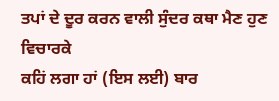ਤਪਾਂ ਦੇ ਦੂਰ ਕਰਨ ਵਾਲੀ ਸੁੰਦਰ ਕਥਾ ਮੈਣ ਹੁਣ ਵਿਚਾਰਕੇ
ਕਹਿਂ ਲਗਾ ਹਾਂ (ਇਸ ਲਈ) ਬਾਰ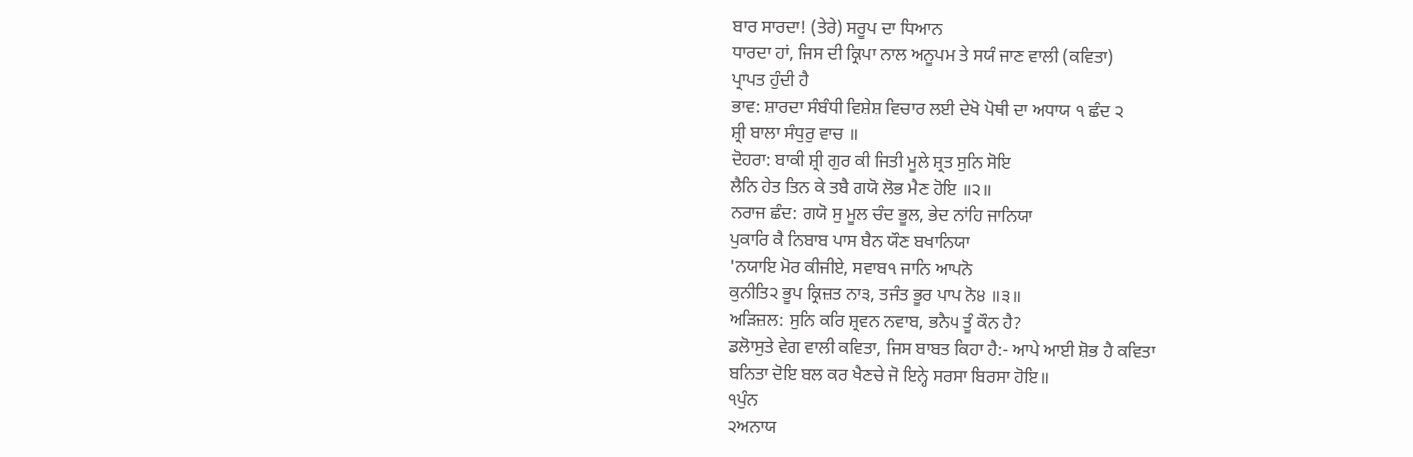ਬਾਰ ਸਾਰਦਾ! (ਤੇਰੇ) ਸਰੂਪ ਦਾ ਧਿਆਨ
ਧਾਰਦਾ ਹਾਂ, ਜਿਸ ਦੀ ਕ੍ਰਿਪਾ ਨਾਲ ਅਨੂਪਮ ਤੇ ਸਯੰ ਜਾਣ ਵਾਲੀ (ਕਵਿਤਾ)
ਪ੍ਰਾਪਤ ਹੁੰਦੀ ਹੈ
ਭਾਵ: ਸ਼ਾਰਦਾ ਸੰਬੰਧੀ ਵਿਸ਼ੇਸ਼ ਵਿਚਾਰ ਲਈ ਦੇਖੋ ਪੋਥੀ ਦਾ ਅਧਾਯ ੧ ਛੰਦ ੨
ਸ਼੍ਰੀ ਬਾਲਾ ਸੰਧੁਰੁ ਵਾਚ ॥
ਦੋਹਰਾ: ਬਾਕੀ ਸ਼੍ਰੀ ਗੁਰ ਕੀ ਜਿਤੀ ਮੂਲੇ ਸ਼੍ਰਤ ਸੁਨਿ ਸੋਇ
ਲੈਨਿ ਹੇਤ ਤਿਨ ਕੇ ਤਬੈ ਗਯੋ ਲੋਭ ਮੈਣ ਹੋਇ ॥੨॥
ਨਰਾਜ ਛੰਦ: ਗਯੋ ਸੁ ਮੂਲ ਚੰਦ ਭੂਲ, ਭੇਦ ਨਾਂਹਿ ਜਾਨਿਯਾ
ਪੁਕਾਰਿ ਕੈ ਨਿਬਾਬ ਪਾਸ ਬੈਨ ਯੌਣ ਬਖਾਨਿਯਾ
'ਨਯਾਇ ਮੋਰ ਕੀਜੀਏ, ਸਵਾਬ੧ ਜਾਨਿ ਆਪਨੋ
ਕੁਨੀਤਿ੨ ਭੂਪ ਕ੍ਰਿਜ਼ਤ ਨਾ੩, ਤਜੰਤ ਭੂਰ ਪਾਪ ਨੋ੪ ॥੩॥
ਅੜਿਜ਼ਲ: ਸੁਨਿ ਕਰਿ ਸ਼੍ਰਵਨ ਨਵਾਬ, ਭਨੈ੫ ਤੂੰ ਕੌਨ ਹੈ?
ਡਲੋਾਸੁਤੇ ਵੇਗ ਵਾਲੀ ਕਵਿਤਾ, ਜਿਸ ਬਾਬਤ ਕਿਹਾ ਹੈ:- ਆਪੇ ਆਈ ਸ਼ੋਭ ਹੈ ਕਵਿਤਾ
ਬਨਿਤਾ ਦੋਇ ਬਲ ਕਰ ਖੈਣਚੇ ਜੋ ਇਨ੍ਹੇ ਸਰਸਾ ਬਿਰਸਾ ਹੋਇ॥
੧ਪੁੰਨ
੨ਅਨਾਯ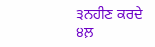੩ਨਹੀਣ ਕਰਦੇ
੪ਲ਼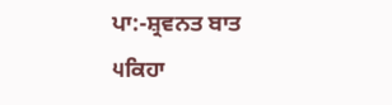ਪਾ:-ਸ਼੍ਰਵਨਤ ਬਾਤ
੫ਕਿਹਾ